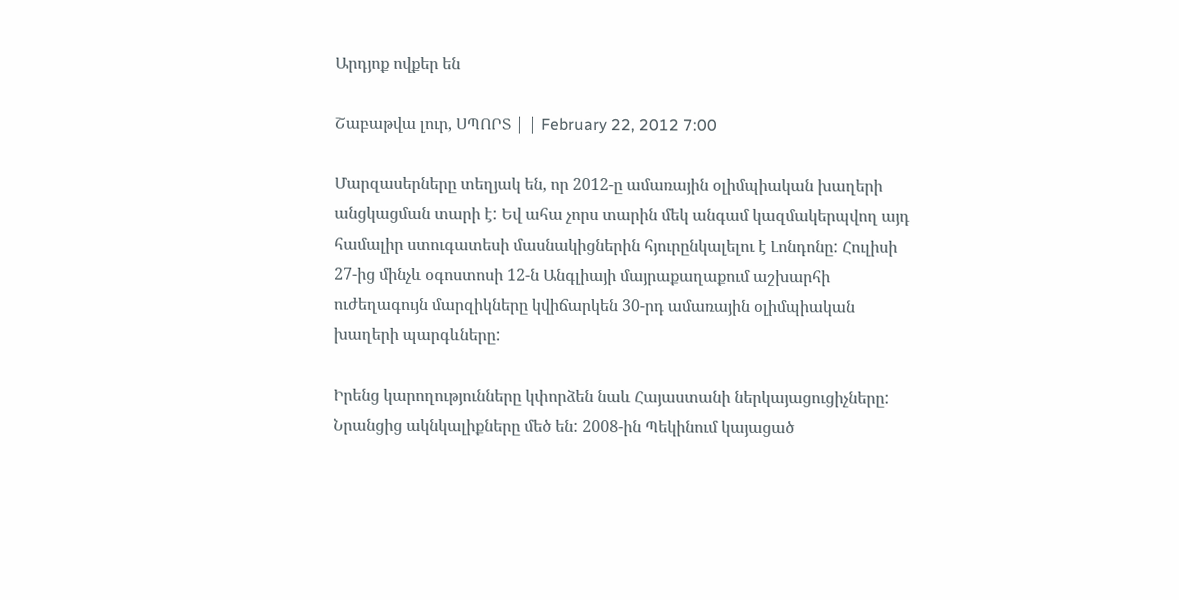Արդյոք ովքեր են

Շաբաթվա լուր, ՍՊՈՐՏ | | February 22, 2012 7:00

Մարզասերները տեղյակ են, որ 2012-ը ամառային օլիմպիական խաղերի անցկացման տարի է: Եվ ահա չորս տարին մեկ անգամ կազմակերպվող այդ համալիր ստուգատեսի մասնակիցներին հյուրընկալելու է Լոնդոնը: Հուլիսի 27-ից մինչև օգոստոսի 12-ն Անգլիայի մայրաքաղաքում աշխարհի ուժեղագույն մարզիկները կվիճարկեն 30-րդ ամառային օլիմպիական խաղերի պարգևները:

Իրենց կարողությունները կփորձեն նաև Հայաստանի ներկայացուցիչները: Նրանցից ակնկալիքները մեծ են: 2008-ին Պեկինում կայացած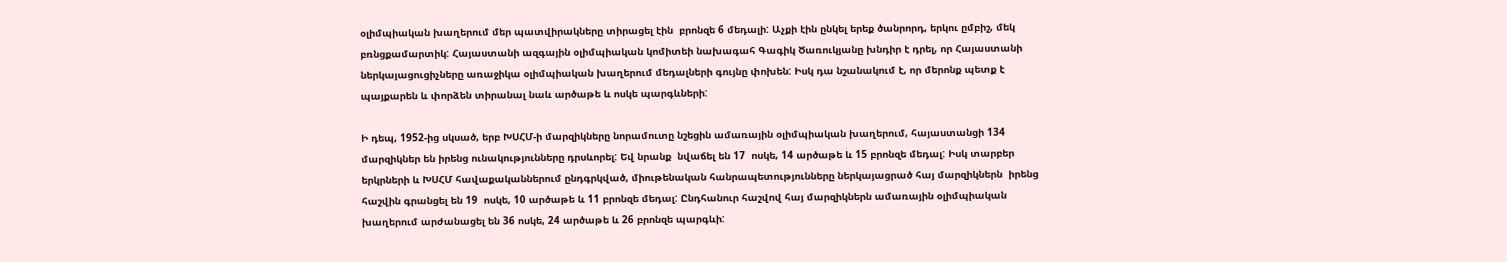օլիմպիական խաղերում մեր պատվիրակները տիրացել էին  բրոնզե 6 մեդալի: Աչքի էին ընկել երեք ծանրորդ, երկու ըմբիշ, մեկ բռնցքամարտիկ: Հայաստանի ազգային օլիմպիական կոմիտեի նախագահ Գագիկ Ծառուկյանը խնդիր է դրել, որ Հայաստանի ներկայացուցիչները առաջիկա օլիմպիական խաղերում մեդալների գույնը փոխեն: Իսկ դա նշանակում է, որ մերոնք պետք է պայքարեն և փորձեն տիրանալ նաև արծաթե և ոսկե պարգևների:

Ի դեպ, 1952-ից սկսած, երբ ԽՍՀՄ-ի մարզիկները նորամուտը նշեցին ամառային օլիմպիական խաղերում, հայաստանցի 134 մարզիկներ են իրենց ունակությունները դրսևորել: Եվ նրանք  նվաճել են 17  ոսկե, 14 արծաթե և 15 բրոնզե մեդալ: Իսկ տարբեր երկրների և ԽՍՀՄ հավաքականներում ընդգրկված, միութենական հանրապետությունները ներկայացրած հայ մարզիկներն  իրենց հաշվին գրանցել են 19  ոսկե, 10 արծաթե և 11 բրոնզե մեդալ: Ընդհանուր հաշվով հայ մարզիկներն ամառային օլիմպիական խաղերում արժանացել են 36 ոսկե, 24 արծաթե և 26 բրոնզե պարգևի: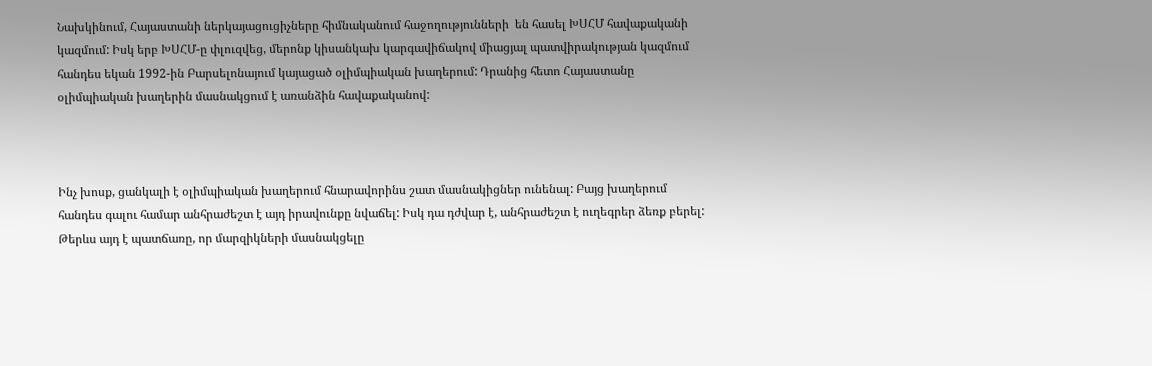Նախկինում, Հայաստանի ներկայացուցիչները հիմնականում հաջողությունների  են հասել ԽՍՀՄ հավաքականի կազմում: Իսկ երբ ԽՍՀՄ-ը փլուզվեց, մերոնք կիսանկախ կարգավիճակով միացյալ պատվիրակության կազմում հանդես եկան 1992-ին Բարսելոնայում կայացած օլիմպիական խաղերում: Դրանից հետո Հայաստանը օլիմպիական խաղերին մասնակցում է առանձին հավաքականով:



Ինչ խոսք, ցանկալի է օլիմպիական խաղերում հնարավորինս շատ մասնակիցներ ունենալ: Բայց խաղերում հանդես գալու համար անհրաժեշտ է այդ իրավունքը նվաճել: Իսկ դա դժվար է, անհրաժեշտ է ուղեգրեր ձեռք բերել: Թերևս այդ է պատճառը, որ մարզիկների մասնակցելը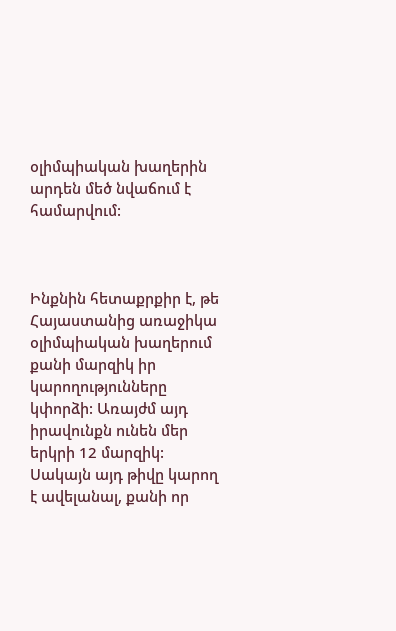օլիմպիական խաղերին արդեն մեծ նվաճում է համարվում:



Ինքնին հետաքրքիր է, թե Հայաստանից առաջիկա օլիմպիական խաղերում քանի մարզիկ իր կարողությունները կփորձի: Առայժմ այդ իրավունքն ունեն մեր երկրի 12 մարզիկ: Սակայն այդ թիվը կարող է ավելանալ, քանի որ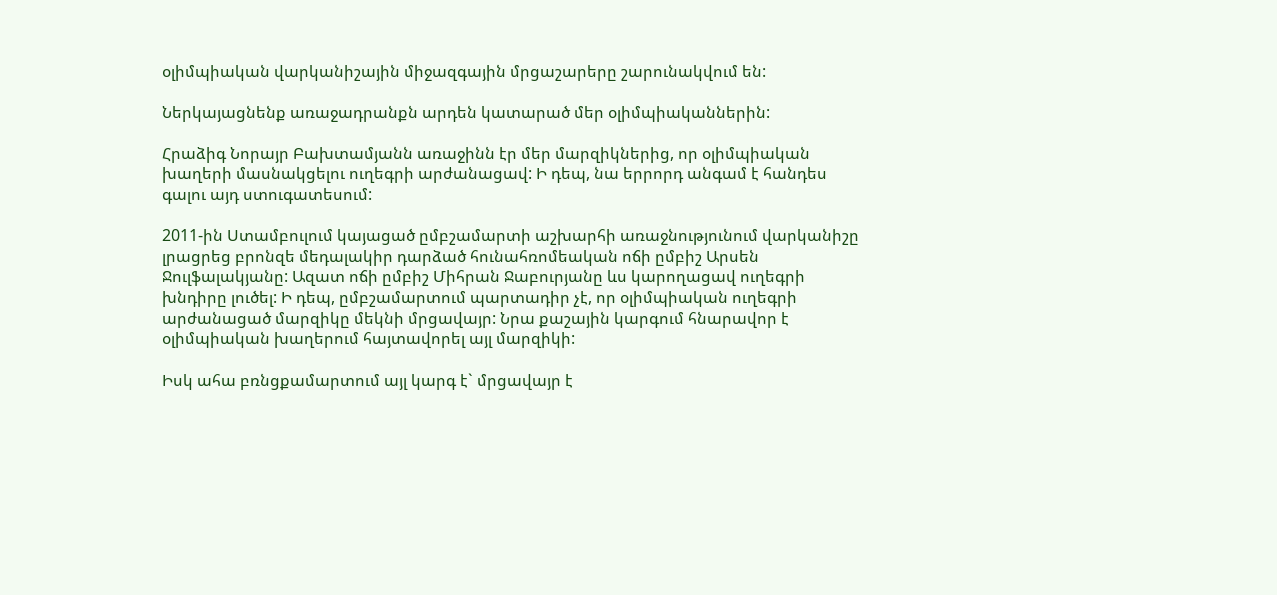օլիմպիական վարկանիշային միջազգային մրցաշարերը շարունակվում են:

Ներկայացնենք առաջադրանքն արդեն կատարած մեր օլիմպիականներին:

Հրաձիգ Նորայր Բախտամյանն առաջինն էր մեր մարզիկներից, որ օլիմպիական խաղերի մասնակցելու ուղեգրի արժանացավ: Ի դեպ, նա երրորդ անգամ է հանդես գալու այդ ստուգատեսում:

2011-ին Ստամբուլում կայացած ըմբշամարտի աշխարհի առաջնությունում վարկանիշը լրացրեց բրոնզե մեդալակիր դարձած հունահռոմեական ոճի ըմբիշ Արսեն Ջուլֆալակյանը: Ազատ ոճի ըմբիշ Միհրան Ջաբուրյանը ևս կարողացավ ուղեգրի խնդիրը լուծել: Ի դեպ, ըմբշամարտում պարտադիր չէ, որ օլիմպիական ուղեգրի արժանացած մարզիկը մեկնի մրցավայր: Նրա քաշային կարգում հնարավոր է օլիմպիական խաղերում հայտավորել այլ մարզիկի:

Իսկ ահա բռնցքամարտում այլ կարգ է` մրցավայր է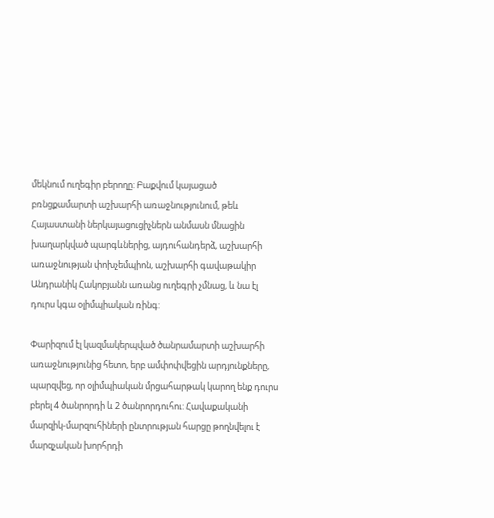մեկնում ուղեգիր բերողը: Բաքվում կայացած բռնցքամարտի աշխարհի առաջնությունում, թեև Հայաստանի ներկայացուցիչներն անմասն մնացին խաղարկված պարգևներից, այդուհանդերձ, աշխարհի առաջնության փոխչեմպիոն, աշխարհի գավաթակիր Անդրանիկ Հակոբյանն առանց ուղեգրի չմնաց, և նա էլ դուրս կգա օլիմպիական ռինգ:

Փարիզում էլ կազմակերպված ծանրամարտի աշխարհի առաջնությունից հետո, երբ ամփոփվեցին արդյունքները, պարզվեց, որ օլիմպիական մրցահարթակ կարող ենք դուրս բերել 4 ծանրորդի և 2 ծանրորդուհու: Հավաքականի մարզիկ-մարզուհիների ընտրության հարցը թողնվելու է մարզչական խորհրդի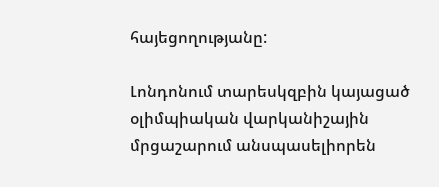հայեցողությանը:

Լոնդոնում տարեսկզբին կայացած օլիմպիական վարկանիշային մրցաշարում անսպասելիորեն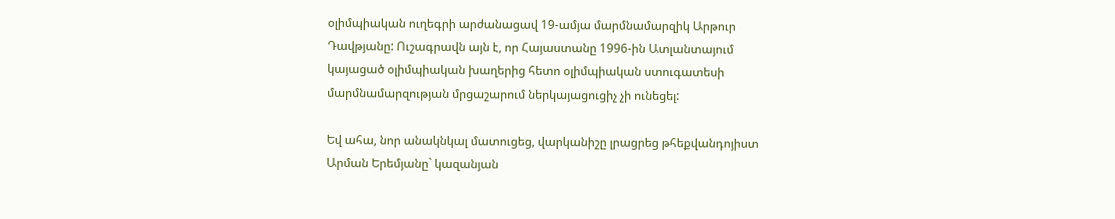օլիմպիական ուղեգրի արժանացավ 19-ամյա մարմնամարզիկ Արթուր Դավթյանը: Ուշագրավն այն է, որ Հայաստանը 1996-ին Ատլանտայում կայացած օլիմպիական խաղերից հետո օլիմպիական ստուգատեսի մարմնամարզության մրցաշարում ներկայացուցիչ չի ունեցել:

Եվ ահա, նոր անակնկալ մատուցեց, վարկանիշը լրացրեց թհեքվանդոյիստ Արման Երեմյանը` կազանյան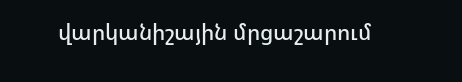վարկանիշային մրցաշարում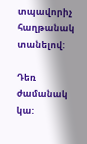տպավորիչ հաղթանակ տանելով:

Դեռ ժամանակ կա: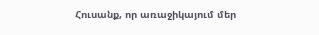Հուսանք, որ առաջիկայում մեր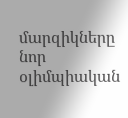մարզիկները նոր օլիմպիական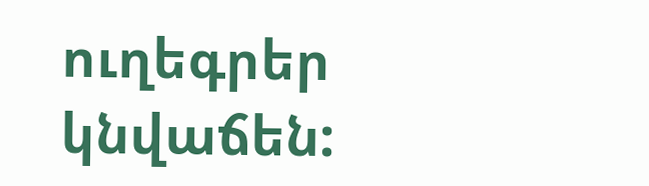ուղեգրեր կնվաճեն: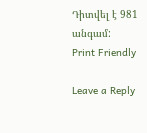Դիտվել է 981 անգամ:
Print Friendly

Leave a Reply